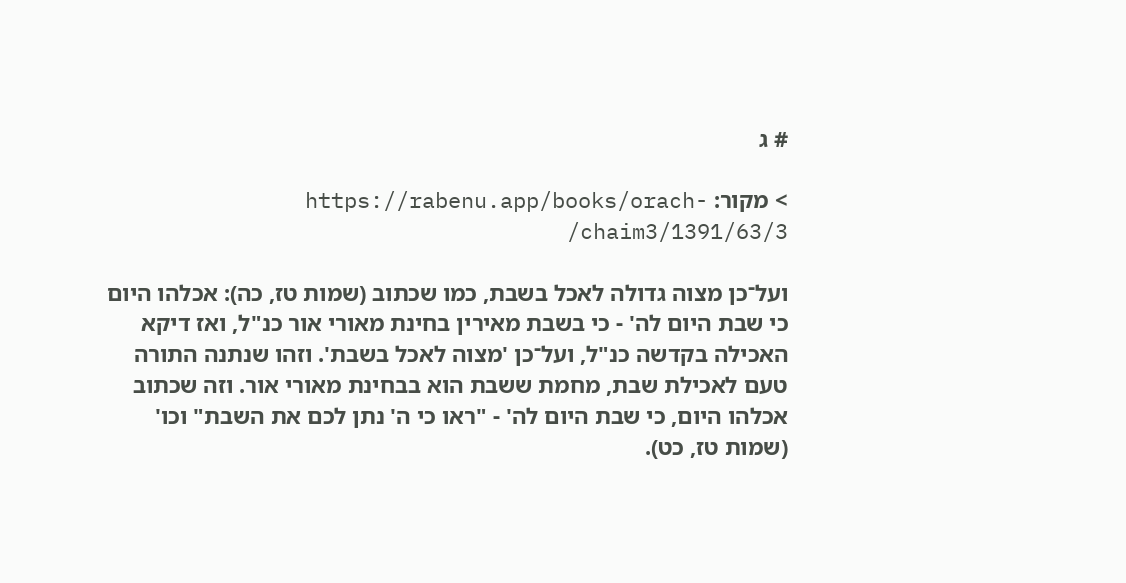# ג

> מקור: https://rabenu.app/books/orach-chaim3/1391/63/3/

ועל־כן מצוה גדולה לאכל בשבת, כמו שכתוב (שמות טז, כה): אכלהו היום כי שבת היום לה' - כי בשבת מאירין בחינת מאורי אור כנ"ל, ואז דיקא האכילה בקדשה כנ"ל, ועל־כן 'מצוה לאכל בשבת'. וזהו שנתנה התורה טעם לאכילת שבת, מחמת ששבת הוא בבחינת מאורי אור. וזה שכתוב אכלהו היום, כי שבת היום לה' - "ראו כי ה' נתן לכם את השבת" וכו' (שמות טז, כט).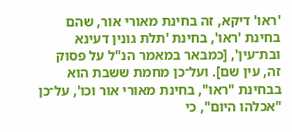'ראו' דיקא, זה בחינת מאורי אור, שהם בחינת 'ראו', בחינת 'תלת גונין דעינא ובת־עין', [כמבאר במאמר הנ"ל על פסוק זה, עין שם]. ועל־כן מחמת ששבת הוא בבחינת "ראו", בחינת מאורי אור וכו', על־כן "אכלהו היום", כי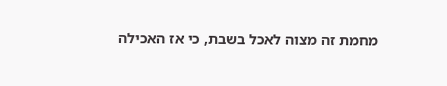מחמת זה מצוה לאכל בשבת, כי אז האכילה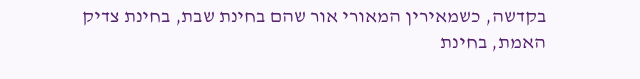בקדשה, כשמאירין המאורי אור שהם בחינת שבת, בחינת צדיק האמת, בחינת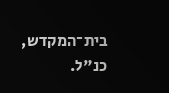בית־המקדש, כנ"ל.